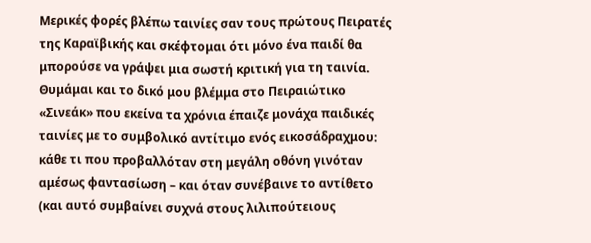Μερικές φορές βλέπω ταινίες σαν τους πρώτους Πειρατές της Καραϊβικής και σκέφτομαι ότι μόνο ένα παιδί θα μπορούσε να γράψει μια σωστή κριτική για τη ταινία. Θυμάμαι και το δικό μου βλέμμα στο Πειραιώτικο «Σινεάκ» που εκείνα τα χρόνια έπαιζε μονάχα παιδικές ταινίες με το συμβολικό αντίτιμο ενός εικοσάδραχμου: κάθε τι που προβαλλόταν στη μεγάλη οθόνη γινόταν αμέσως φαντασίωση – και όταν συνέβαινε το αντίθετο (και αυτό συμβαίνει συχνά στους λιλιπούτειους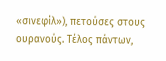«σινεφίλ»), πετούσες στους ουρανούς. Τέλος πάντων,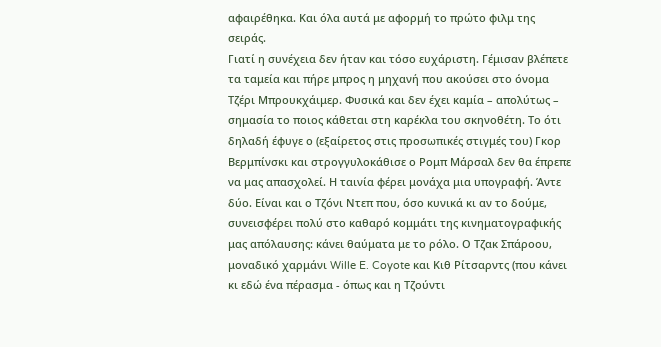αφαιρέθηκα. Και όλα αυτά με αφορμή το πρώτο φιλμ της σειράς.
Γιατί η συνέχεια δεν ήταν και τόσο ευχάριστη. Γέμισαν βλέπετε τα ταμεία και πήρε μπρος η μηχανή που ακούσει στο όνομα Τζέρι Μπρουκχάιμερ. Φυσικά και δεν έχει καμία – απολύτως – σημασία το ποιος κάθεται στη καρέκλα του σκηνοθέτη. Το ότι δηλαδή έφυγε ο (εξαίρετος στις προσωπικές στιγμές του) Γκορ Βερμπίνσκι και στρογγυλοκάθισε ο Ρομπ Μάρσαλ δεν θα έπρεπε να μας απασχολεί. Η ταινία φέρει μονάχα μια υπογραφή. Άντε δύο. Είναι και ο Τζόνι Ντεπ που, όσο κυνικά κι αν το δούμε, συνεισφέρει πολύ στο καθαρό κομμάτι της κινηματογραφικής μας απόλαυσης: κάνει θαύματα με το ρόλο. Ο Τζακ Σπάροου, μοναδικό χαρμάνι Wille E. Coyote και Κιθ Ρίτσαρντς (που κάνει κι εδώ ένα πέρασμα - όπως και η Τζούντι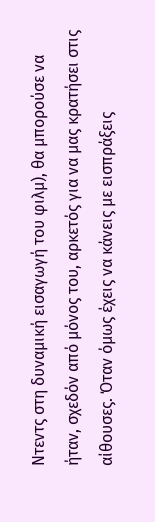Ντεντς στη δυναμική εισαγωγή του φιλμ), θα μπορούσε να ήταν, σχεδόν από μόνος του, αρκετός για να μας κρατήσει στις αίθουσες. Όταν όμως έχεις να κάνεις με εισπράξεις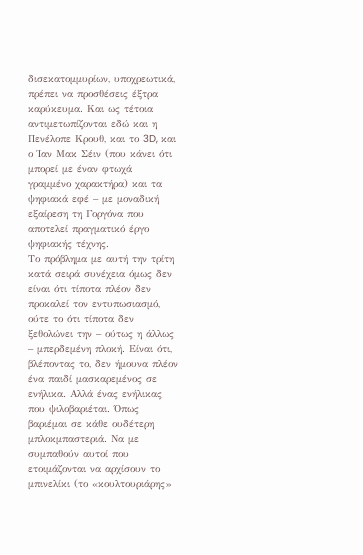δισεκατομμυρίων, υποχρεωτικά, πρέπει να προσθέσεις έξτρα καρύκευμα. Και ως τέτοια αντιμετωπίζονται εδώ και η Πενέλοπε Κρουθ, και το 3D, και ο Ίαν Μακ Σέιν (που κάνει ότι μπορεί με έναν φτωχά γραμμένο χαρακτήρα) και τα ψηφιακά εφέ – με μοναδική εξαίρεση τη Γοργόνα που αποτελεί πραγματικό έργο ψηφιακής τέχνης.
Το πρόβλημα με αυτή την τρίτη κατά σειρά συνέχεια όμως δεν είναι ότι τίποτα πλέον δεν προκαλεί τον εντυπωσιασμό, ούτε το ότι τίποτα δεν ξεθολώνει την – ούτως η άλλως – μπερδεμένη πλοκή. Είναι ότι, βλέποντας το, δεν ήμουνα πλέον ένα παιδί μασκαρεμένος σε ενήλικα. Αλλά ένας ενήλικας που ψιλοβαριέται. Όπως βαριέμαι σε κάθε ουδέτερη μπλοκμπαστεριά. Να με συμπαθούν αυτοί που ετοιμάζονται να αρχίσουν το μπινελίκι (το «κουλτουριάρης»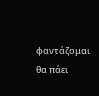φαντάζομαι θα πάει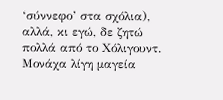‘σύννεφο’ στα σχόλια), αλλά, κι εγώ, δε ζητώ πολλά από το Χόλιγουντ. Μονάχα λίγη μαγεία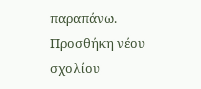παραπάνω.
Προσθήκη νέου σχολίου